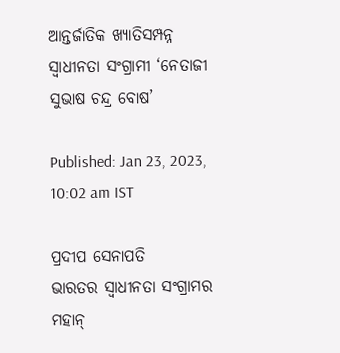ଆନ୍ତର୍ଜାତିକ ଖ୍ୟାତିସମ୍ପନ୍ନ ସ୍ୱାଧୀନତା ସଂଗ୍ରାମୀ ‘ନେତାଜୀ ସୁଭାଷ ଚନ୍ଦ୍ର ବୋଷ’

Published: Jan 23, 2023, 10:02 am IST

ପ୍ରଦୀପ ସେନାପତି
ଭାରତର ସ୍ୱାଧୀନତା ସଂଗ୍ରାମର ମହାନ୍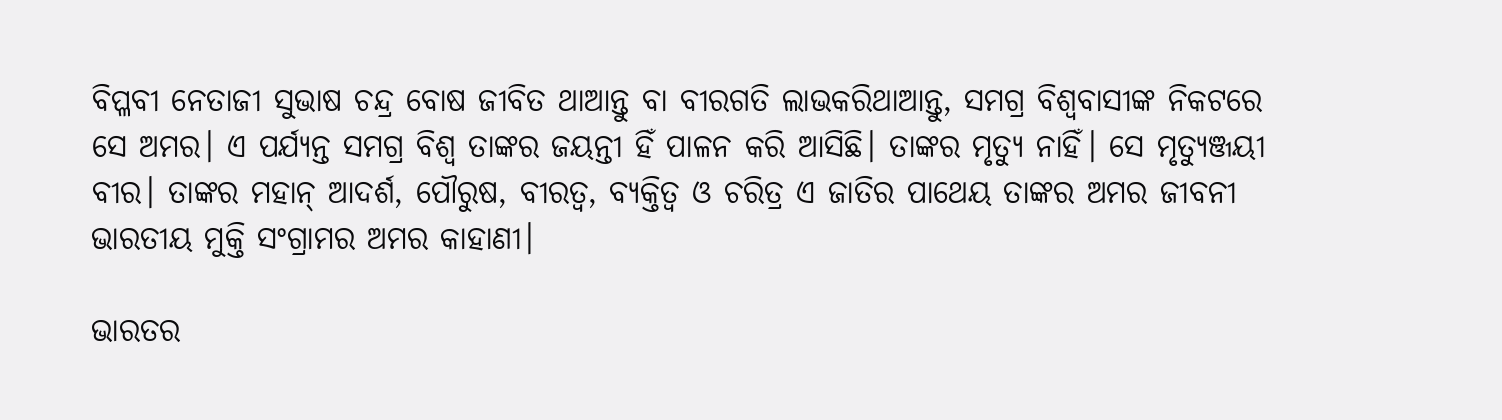ବିପ୍ଳବୀ ନେତାଜୀ ସୁଭାଷ ଚନ୍ଦ୍ର ବୋଷ ଜୀବିତ ଥାଆନ୍ତୁ ବା ବୀରଗତି ଲାଭକରିଥାଆନ୍ତୁ, ସମଗ୍ର ବିଶ୍ୱବାସୀଙ୍କ ନିକଟରେ ସେ ଅମର। ଏ ପର୍ଯ୍ୟନ୍ତ ସମଗ୍ର ବିଶ୍ୱ ତାଙ୍କର ଜୟନ୍ତୀ ହିଁ ପାଳନ କରି ଆସିଛି। ତାଙ୍କର ମୃତ୍ୟୁ ନାହିଁ। ସେ ମୃତ୍ୟୁଞ୍ଜୟୀ ବୀର। ତାଙ୍କର ମହାନ୍ ଆଦର୍ଶ, ପୌରୁଷ, ବୀରତ୍ୱ, ବ୍ୟକ୍ତିତ୍ୱ ଓ ଚରିତ୍ର ଏ ଜାତିର ପାଥେୟ ତାଙ୍କର ଅମର ଜୀବନୀ ଭାରତୀୟ ମୁକ୍ତି ସଂଗ୍ରାମର ଅମର କାହାଣୀ।

ଭାରତର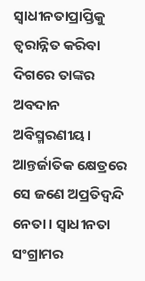ସ୍ୱାଧୀନତାପ୍ରାପ୍ତିକୁ ତ୍ୱରାନ୍ନିତ କରିବା ଦିଗରେ ତାଙ୍କର ଅବଦାନ ଅବିସ୍ମରଣୀୟ। ଆନ୍ତର୍ଜାତିକ କ୍ଷେତ୍ରରେ ସେ ଜଣେ ଅପ୍ରତିଦ୍ୱନ୍ଦି ନେତା। ସ୍ୱାଧୀନତା ସଂଗ୍ରାମର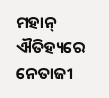ମହାନ୍ ଐତିହ୍ୟରେ ନେତାଜୀ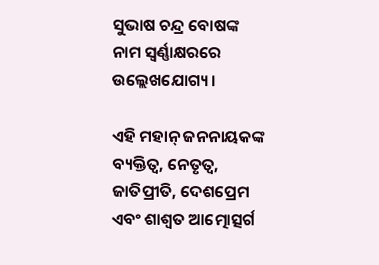ସୁଭାଷ ଚନ୍ଦ୍ର ବୋଷଙ୍କ ନାମ ସ୍ୱର୍ଣ୍ଣାକ୍ଷରରେ ଉଲ୍ଲେଖଯୋଗ୍ୟ।

ଏହି ମହାନ୍ ଜନନାୟକଙ୍କ ବ୍ୟକ୍ତିତ୍ୱ, ନେତୃତ୍ୱ, ଜାତିପ୍ରୀତି, ଦେଶପ୍ରେମ ଏବଂ ଶାଶ୍ୱତ ଆତ୍ମୋତ୍ସର୍ଗ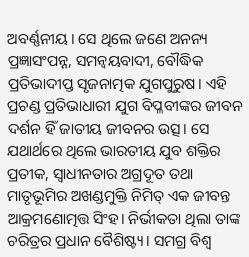ଅବର୍ଣ୍ଣନୀୟ। ସେ ଥିଲେ ଜଣେ ଅନନ୍ୟ ପ୍ରଜ୍ଞାସଂପନ୍ନ, ସମନ୍ୱୟବାଦୀ, ବୌଦ୍ଧିକ ପ୍ରତିଭାଦୀପ୍ତ ସୃଜନାତ୍ମକ ଯୁଗପୁରୁଷ। ଏହି ପ୍ରଚଣ୍ଡ ପ୍ରତିଭାଧାରୀ ଯୁଗ ବିପ୍ଳବୀଙ୍କର ଜୀବନ ଦର୍ଶନ ହିଁ ଜାତୀୟ ଜୀବନର ଉତ୍ସ। ସେ ଯଥାର୍ଥରେ ଥିଲେ ଭାରତୀୟ ଯୁବ ଶକ୍ତିର ପ୍ରତୀକ, ସ୍ୱାଧୀନତାର ଅଗ୍ରଦୂତ ତଥା ମାତୃଭୂମିର ଅଖଣ୍ଡମୁକ୍ତି ନିମିତ୍ ଏକ ଜୀବନ୍ତ ଆକ୍ରମଣୋତ୍ମତ୍ତ ସିଂହ। ନିର୍ଭୀକତା ଥିଲା ତାଙ୍କ ଚରିତ୍ରର ପ୍ରଧାନ ବୈଶିଷ୍ଟ୍ୟ। ସମଗ୍ର ବିଶ୍ୱ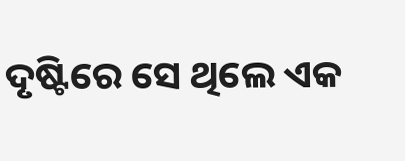ଦୃଷ୍ଟିରେ ସେ ଥିଲେ ଏକ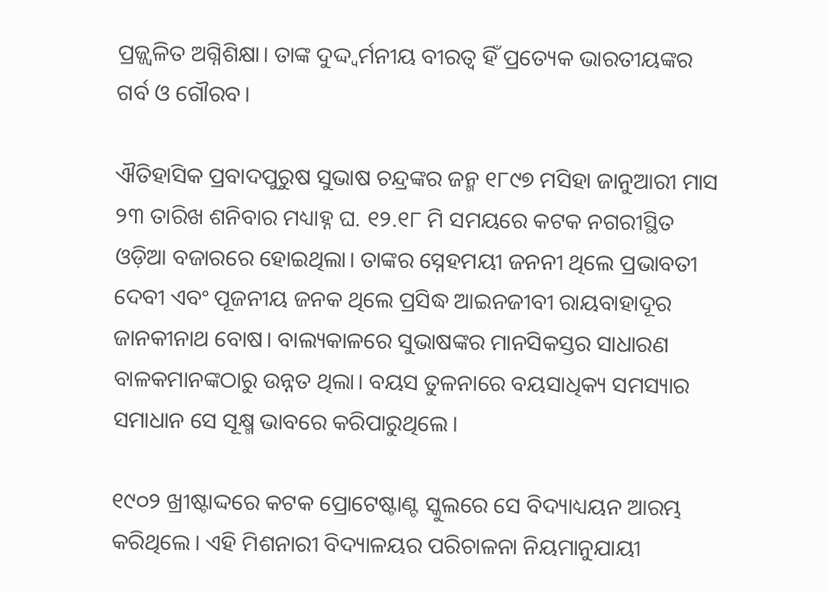ପ୍ରଜ୍ଜ୍ୱଳିତ ଅଗ୍ନିଶିକ୍ଷା। ତାଙ୍କ ଦୁଦ୍ଦ୍ୱର୍ମନୀୟ ବୀରତ୍ୱ ହିଁ ପ୍ରତ୍ୟେକ ଭାରତୀୟଙ୍କର ଗର୍ବ ଓ ଗୌରବ।

ଐତିହାସିକ ପ୍ରବାଦପୁରୁଷ ସୁଭାଷ ଚନ୍ଦ୍ରଙ୍କର ଜନ୍ମ ୧୮୯୭ ମସିହା ଜାନୁଆରୀ ମାସ ୨୩ ତାରିଖ ଶନିବାର ମଧ୍ୟାହ୍ନ ଘ. ୧୨.୧୮ ମି ସମୟରେ କଟକ ନଗରୀସ୍ଥିତ ଓଡ଼ିଆ ବଜାରରେ ହୋଇଥିଲା। ତାଙ୍କର ସ୍ନେହମୟୀ ଜନନୀ ଥିଲେ ପ୍ରଭାବତୀ ଦେବୀ ଏବଂ ପୂଜନୀୟ ଜନକ ଥିଲେ ପ୍ରସିଦ୍ଧ ଆଇନଜୀବୀ ରାୟବାହାଦୂର ଜାନକୀନାଥ ବୋଷ। ବାଲ୍ୟକାଳରେ ସୁଭାଷଙ୍କର ମାନସିକସ୍ତର ସାଧାରଣ ବାଳକମାନଙ୍କଠାରୁ ଉନ୍ନତ ଥିଲା। ବୟସ ତୁଳନାରେ ବୟସାଧିକ୍ୟ ସମସ୍ୟାର ସମାଧାନ ସେ ସୂକ୍ଷ୍ମ ଭାବରେ କରିପାରୁଥିଲେ।

୧୯୦୨ ଖ୍ରୀଷ୍ଟାଦ୍ଦରେ କଟକ ପ୍ରୋଟେଷ୍ଟାଣ୍ଟ ସ୍କୁଲରେ ସେ ବିଦ୍ୟାଧ୍ୟୟନ ଆରମ୍ଭ କରିଥିଲେ। ଏହି ମିଶନାରୀ ବିଦ୍ୟାଳୟର ପରିଚାଳନା ନିୟମାନୁଯାୟୀ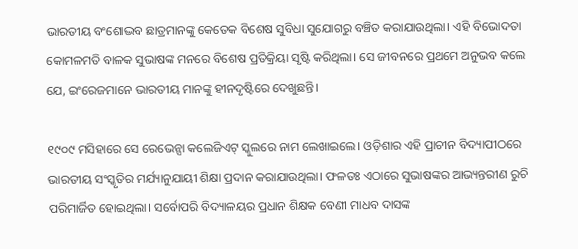ଭାରତୀୟ ବଂଶୋଦ୍ଭବ ଛାତ୍ରମାନଙ୍କୁ କେତେକ ବିଶେଷ ସୁବିଧା ସୁଯୋଗରୁ ବଞ୍ଚିତ କରାଯାଉଥିଲା। ଏହି ବିଭୋଦତା କୋମଳମତି ବାଳକ ସୁଭାଷଙ୍କ ମନରେ ବିଶେଷ ପ୍ରତିକ୍ରିୟା ସୃଷ୍ଟି କରିଥିଲା। ସେ ଜୀବନରେ ପ୍ରଥମେ ଅନୁଭବ କଲେ ଯେ, ଇଂରେଜମାନେ ଭାରତୀୟ ମାନଙ୍କୁ ହୀନଦୃଷ୍ଟିରେ ଦେଖୁଛନ୍ତି।

୧୯୦୯ ମସିହାରେ ସେ ରେଭେନ୍ସା କଲେଜିଏଟ୍ ସ୍କୁଲରେ ନାମ ଲେଖାଇଲେ। ଓଡ଼ିଶାର ଏହି ପ୍ରାଚୀନ ବିଦ୍ୟାପୀଠରେ ଭାରତୀୟ ସଂସ୍କୃତିର ମର୍ଯ୍ୟାନୁଯାୟୀ ଶିକ୍ଷା ପ୍ରଦାନ କରାଯାଉଥିଲା। ଫଳତଃ ଏଠାରେ ସୁଭାଷଙ୍କର ଆଭ୍ୟନ୍ତରୀଣ ରୁଚି ପରିମାର୍ଜିତ ହୋଇଥିଲା। ସର୍ବୋପରି ବିଦ୍ୟାଳୟର ପ୍ରଧାନ ଶିକ୍ଷକ ବେଣୀ ମାଧବ ଦାସଙ୍କ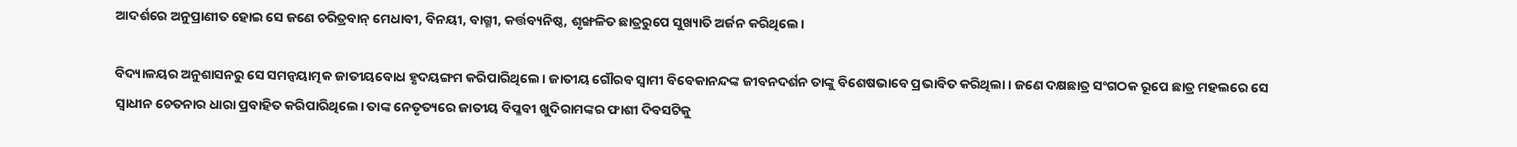ଆଦର୍ଶରେ ଅନୁପ୍ରାଣୀତ ହୋଇ ସେ ଜଣେ ଚରିତ୍ରବାନ୍ ମେଧାବୀ, ବିନୟୀ, ବାଗ୍ମୀ, କର୍ତ୍ତବ୍ୟନିଷ୍ଠ, ଶୃଙ୍ଖଳିତ ଛାତ୍ରରୁପେ ସୁଖ୍ୟାତି ଅର୍ଜନ କରିଥିଲେ।

ବିଦ୍ୟାଳୟର ଅନୁଶାସନରୁ ସେ ସମନ୍ୱୟାତ୍ମକ ଜାତୀୟବୋଧ ହୃଦୟଙ୍ଗମ କରିପାରିଥିଲେ। ଜାତୀୟ ଗୌରବ ସ୍ୱାମୀ ବିବେକାନନ୍ଦଙ୍କ ଜୀବନଦର୍ଶନ ତାଙ୍କୁ ବିଶେଷଭାବେ ପ୍ରଭାବିତ କରିଥିଲା। ଜଣେ ଦକ୍ଷଛାତ୍ର ସଂଗଠକ ରୂପେ ଛାତ୍ର ମହଲରେ ସେ ସ୍ୱାଧୀନ ଚେତନାର ଧାରା ପ୍ରବାହିତ କରିପାରିଥିଲେ। ତାଙ୍କ ନେତୃତ୍ୟରେ ଜାତୀୟ ବିପ୍ଳବୀ ଖୁଦିରାମଙ୍କର ଫାଶୀ ଦିବସଟିକୁ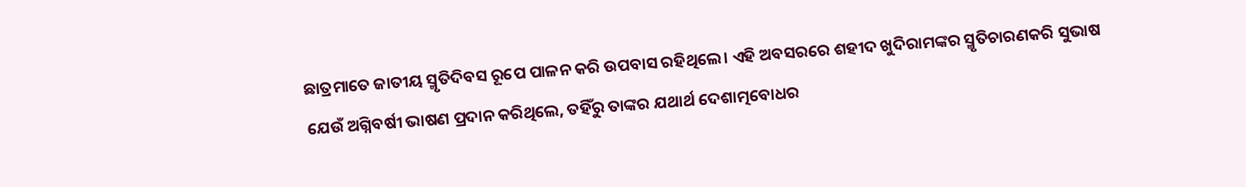ଛାତ୍ରମାତେ ଜାତୀୟ ସ୍ମୃତିଦିବସ ରୂପେ ପାଳନ କରି ଉପବାସ ରହିଥିଲେ। ଏହି ଅବସରରେ ଶହୀଦ ଖୁଦିରାମଙ୍କର ସ୍ମୃତିଚାରଣକରି ସୁଭାଷ ଯେଉଁ ଅଗ୍ନିବର୍ଷୀ ଭାଷଣ ପ୍ରଦାନ କରିଥିଲେ, ତହିଁରୁ ତାଙ୍କର ଯଥାର୍ଥ ଦେଶାତ୍ମବୋଧର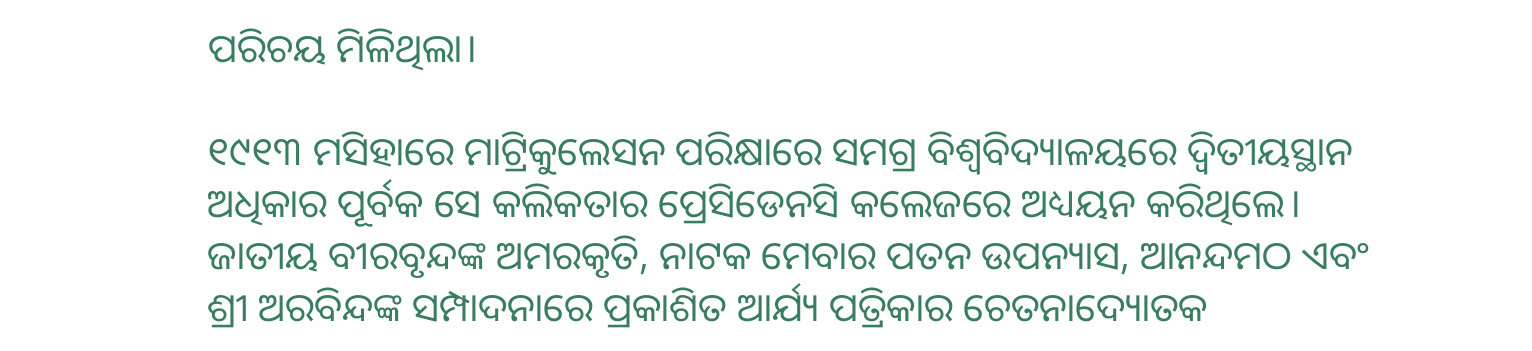ପରିଚୟ ମିଳିଥିଲା।

୧୯୧୩ ମସିହାରେ ମାଟ୍ରିକୁଲେସନ ପରିକ୍ଷାରେ ସମଗ୍ର ବିଶ୍ୱବିଦ୍ୟାଳୟରେ ଦ୍ୱିତୀୟସ୍ଥାନ ଅଧିକାର ପୂର୍ବକ ସେ କଲିକତାର ପ୍ରେସିଡେନସି କଲେଜରେ ଅଧ୍ୟୟନ କରିଥିଲେ। ଜାତୀୟ ବୀରବୃନ୍ଦଙ୍କ ଅମରକୃତି, ନାଟକ ମେବାର ପତନ ଉପନ୍ୟାସ, ଆନନ୍ଦମଠ ଏବଂ ଶ୍ରୀ ଅରବିନ୍ଦଙ୍କ ସମ୍ପାଦନାରେ ପ୍ରକାଶିତ ଆର୍ଯ୍ୟ ପତ୍ରିକାର ଚେତନାଦ୍ୟୋତକ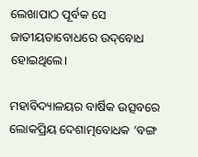ଲେଖାପାଠ ପୂର୍ବକ ସେ ଜାତୀୟତାବୋଧରେ ଉଦ୍‌ବୋଧ ହୋଇଥିଲେ।

ମହାବିଦ୍ୟାଳୟର ବାର୍ଷିକ ଉତ୍ସବରେ ଲୋକପ୍ରିୟ ଦେଶାତ୍ମବୋଧକ ‘ବଙ୍ଗ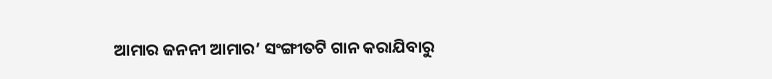ଆମାର ଜନନୀ ଆମାର’ ସଂଙ୍ଗୀତଟି ଗାନ କରାଯିବାରୁ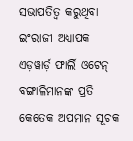ସଭାପତିତ୍ୱ କରୁଥିବା ଇଂରାଜୀ ଅଧ୍ୟାପକ ଏଡ଼ୱାର୍ଡ଼ ଫାର୍ଲି ଓଟେନ୍ ବଙ୍ଗାଳିମାନଙ୍କ ପ୍ରତି କେତେକ ଅପମାନ ସୂଚକ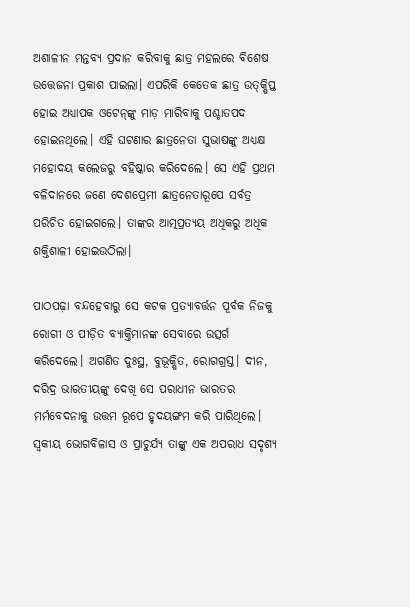ଅଶାଳୀନ ମନ୍ତବ୍ୟ ପ୍ରଦାନ କରିବାକୁ ଛାତ୍ର ମହଲରେ ବିଶେଷ ଉତ୍ତେଜନା ପ୍ରକାଶ ପାଇଲା। ଏପରିକି କେତେକ ଛାତ୍ର ଉତ୍‌କ୍ଷିପ୍ତ ହୋଇ ଅଧ୍ୟାପକ ଓଟେନ୍‌ଙ୍କୁ ମାଡ଼ ମାରିବାକୁ ପଶ୍ଚାତପଦ ହୋଇନଥିଲେ। ଏହି ଘଟଣାର ଛାତ୍ରନେତା ସୁଭାଷଙ୍କୁ ଅଧ୍ୟକ୍ଷ ମହୋଦୟ କଲେଜରୁ ବହିଷ୍କାର କରିଦେଲେ। ସେ ଏହି ପ୍ରଥମ ବଳିଦାନରେ ଜଣେ ଦେଶପ୍ରେମୀ ଛାତ୍ରନେତାରୂପେ ସର୍ବତ୍ର ପରିଚିତ ହୋଇଗଲେ। ତାଙ୍କର ଆତ୍ମପ୍ରତ୍ୟୟ ଅଧିକରୁ ଅଧିକ ଶକ୍ତିଶାଳୀ ହୋଇଉଠିଲା।

ପାଠପଢ଼ା ବନ୍ଦହେବାରୁ ସେ କଟକ ପ୍ରତ୍ୟାବର୍ତ୍ତନ ପୂର୍ବକ ନିଜକୁ ରୋଗୀ ଓ ପୀଡ଼ିତ ବ୍ୟାକ୍ତିମାନଙ୍କ ସେବାରେ ଉତ୍ସର୍ଗ କରିଦେଲେ। ଅଗଣିତ ଦୁଃସ୍ଥ, ବୁଭୂକ୍ଷିତ, ରୋଗଗ୍ରସ୍ତ। ଦୀନ, ଦରିଦ୍ର ଭାରତୀୟଙ୍କୁ ଦେଖି ସେ ପରାଧୀନ ଭାରତର ମର୍ମବେଦନାକୁ ଉତ୍ତମ ରୂପେ ହୃଦୟଙ୍ଗମ କରି ପାରିଥିଲେ। ସ୍ୱକୀୟ ଭୋଗବିଳାସ ଓ ପ୍ରାଚୁର୍ଯ୍ୟ ତାଙ୍କୁ ଏକ ଅପରାଧ ସଦୃଶ୍ୟ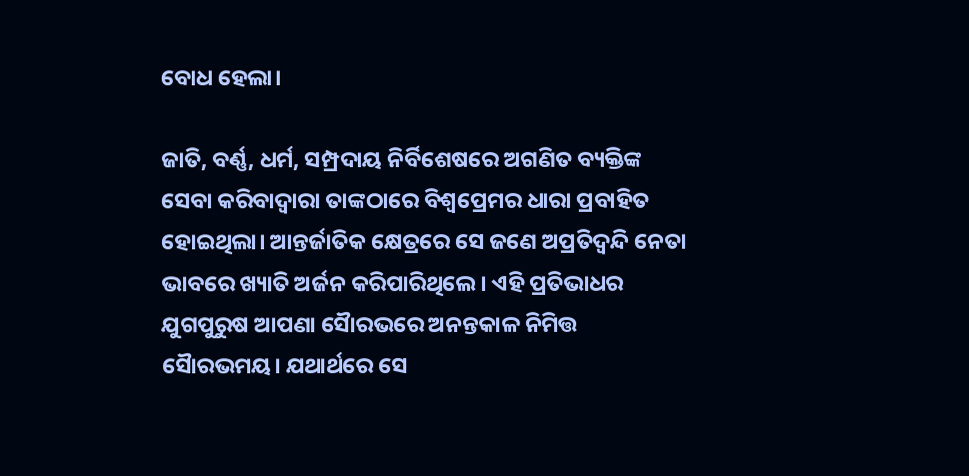ବୋଧ ହେଲା।

ଜାତି, ବର୍ଣ୍ଣ, ଧର୍ମ, ସମ୍ପ୍ରଦାୟ ନିର୍ବିଶେଷରେ ଅଗଣିତ ବ୍ୟକ୍ତିଙ୍କ ସେବା କରିବାଦ୍ୱାରା ତାଙ୍କଠାରେ ବିଶ୍ୱପ୍ରେମର ଧାରା ପ୍ରବାହିତ ହୋଇଥିଲା। ଆନ୍ତର୍ଜାତିକ କ୍ଷେତ୍ରରେ ସେ ଜଣେ ଅପ୍ରତିଦ୍ୱନ୍ଦି ନେତା ଭାବରେ ଖ୍ୟାତି ଅର୍ଜନ କରିପାରିଥିଲେ। ଏହି ପ୍ରତିଭାଧର ଯୁଗପୁରୁଷ ଆପଣା ସୈାରଭରେ ଅନନ୍ତକାଳ ନିମିତ୍ତ ସୈାରଭମୟ। ଯଥାର୍ଥରେ ସେ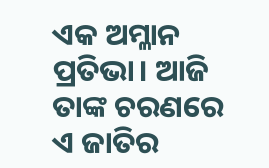ଏକ ଅମ୍ଳାନ ପ୍ରତିଭା। ଆଜି ତାଙ୍କ ଚରଣରେ ଏ ଜାତିର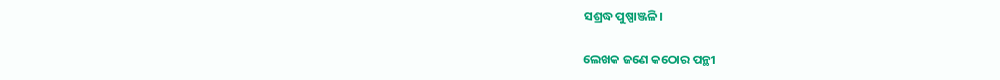ସଶ୍ରଦ୍ଧ ପୁଷ୍ପାଞ୍ଜଳି।

ଲେଖକ ଜଣେ କଠୋର ପନ୍ଥୀ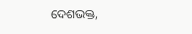ଦେଶଭକ୍ତ,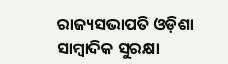ରାଜ୍ୟସଭାପତି ଓଡ଼ିଶା ସାମ୍ବାଦିକ ସୁରକ୍ଷା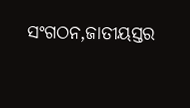ସଂଗଠନ,ଜାତୀୟସ୍ତର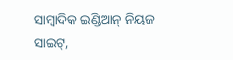ସାମ୍ବାଦିକ ଇଣ୍ଡିଆନ୍ ନିୟଜ ସାଇଟ୍‌,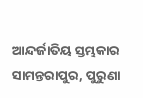ଆନ୍ଦର୍ଜାତିୟ ସ୍ତମ୍ଭକାର ସାମନ୍ତରାପୁର, ପୁରୁଣା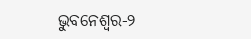ଭୁବନେଶ୍ୱର-୨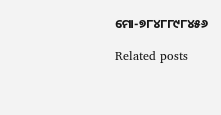ମୋ-୭୮୪୮୮୯୮୪୫୬

Related posts